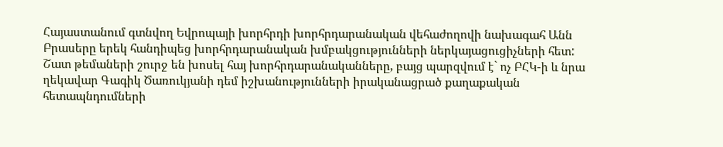Հայաստանում գտնվող Եվրոպայի խորհրդի խորհրդարանական վեհաժողովի նախագահ Անն Բրասերը երեկ հանդիպեց խորհրդարանական խմբակցությունների ներկայացուցիչների հետ: Շատ թեմաների շուրջ են խոսել հայ խորհրդարանականները, բայց պարզվում է` ոչ ԲՀԿ-ի և նրա ղեկավար Գագիկ Ծառուկյանի դեմ իշխանությունների իրականացրած քաղաքական հետապնդումների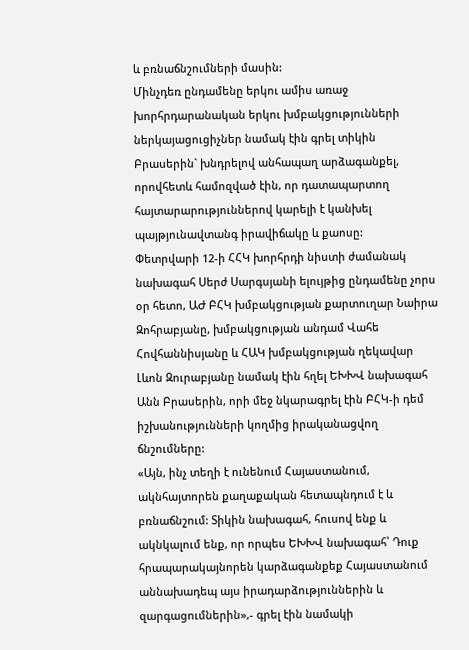և բռնաճնշումների մասին:
Մինչդեռ ընդամենը երկու ամիս առաջ խորհրդարանական երկու խմբակցությունների ներկայացուցիչներ նամակ էին գրել տիկին Բրասերին` խնդրելով անհապաղ արձագանքել, որովհետև համոզված էին, որ դատապարտող հայտարարություններով կարելի է կանխել պայթյունավտանգ իրավիճակը և քաոսը:
Փետրվարի 12-ի ՀՀԿ խորհրդի նիստի ժամանակ նախագահ Սերժ Սարգսյանի ելույթից ընդամենը չորս օր հետո, ԱԺ ԲՀԿ խմբակցության քարտուղար Նաիրա Զոհրաբյանը, խմբակցության անդամ Վահե Հովհաննիսյանը և ՀԱԿ խմբակցության ղեկավար Լևոն Զուրաբյանը նամակ էին հղել ԵԽԽՎ նախագահ Անն Բրասերին, որի մեջ նկարագրել էին ԲՀԿ-ի դեմ իշխանությունների կողմից իրականացվող ճնշումները:
«Այն, ինչ տեղի է ունենում Հայաստանում, ակնհայտորեն քաղաքական հետապնդում է և բռնաճնշում: Տիկին նախագահ, հուսով ենք և ակնկալում ենք, որ որպես ԵԽԽՎ նախագահ՝ Դուք հրապարակայնորեն կարձագանքեք Հայաստանում աննախադեպ այս իրադարձություններին և զարգացումներին»,- գրել էին նամակի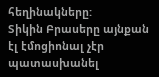հեղինակները:
Տիկին Բրասերը այնքան էլ էմոցիոնալ չէր պատասխանել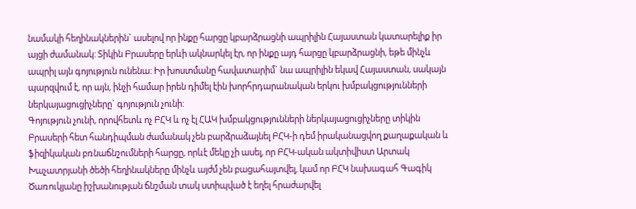նամակի հեղինակներին` ասելով որ ինքը հարցը կբարձրացնի ապրիլին Հայաստան կատարելիք իր այցի ժամանակ: Տիկին Բրասերը երևի ակնարկել էր, որ ինքը այդ հարցը կբարձրացնի, եթե մինչև ապրիլ այն գոյություն ունենա: Իր խոստմանը հավատարիմ` նա ապրիլին եկավ Հայաստան, սակայն պարզվում է, որ այն, ինչի համար իրեն դիմել էին խորհրդարանական երկու խմբակցությունների ներկայացուցիչները` գոյություն չունի:
Գոյություն չունի, որովհետև ոչ ԲՀԿ և ոչ էլ ՀԱԿ խմբակցությունների ներկայացուցիչները տիկին Բրասերի հետ հանդիպման ժամանակ չեն բարձրաձայնել ԲՀԿ-ի դեմ իրականացվող քաղաքական և ֆիզիկական բռնաճնշումների հարցը, որևէ մեկը չի ասել, որ ԲՀԿ-ական ակտիվիստ Արտակ Խաչատրյանի ծեծի հեղինակները մինչև այժմ չեն բացահայտվել, կամ որ ԲՀԿ նախագահ Գագիկ Ծառուկյանը իշխանության ճնշման տակ ստիպված է եղել հրաժարվել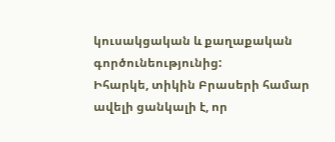կուսակցական և քաղաքական գործունեությունից:
Իհարկե, տիկին Բրասերի համար ավելի ցանկալի է, որ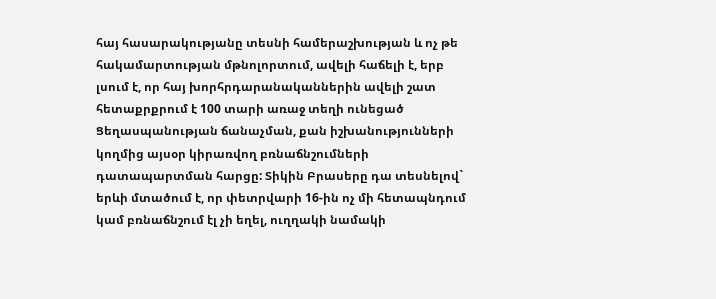հայ հասարակությանը տեսնի համերաշխության և ոչ թե հակամարտության մթնոլորտում, ավելի հաճելի է, երբ լսում է, որ հայ խորհրդարանականներին ավելի շատ հետաքրքրում է 100 տարի առաջ տեղի ունեցած Ցեղասպանության ճանաչման, քան իշխանությունների կողմից այսօր կիրառվող բռնաճնշումների դատապարտման հարցը: Տիկին Բրասերը դա տեսնելով` երևի մտածում է, որ փետրվարի 16-ին ոչ մի հետապնդում կամ բռնաճնշում էլ չի եղել, ուղղակի նամակի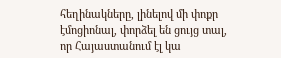հեղինակները, լինելով մի փոքր էմոցիոնալ, փորձել են ցույց տալ, որ Հայաստանում էլ կա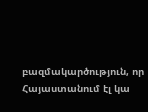բազմակարծություն, որ Հայաստանում էլ կա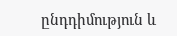ընդդիմություն և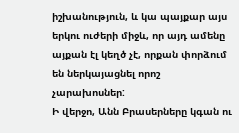իշխանություն, և կա պայքար այս երկու ուժերի միջև, որ այդ ամենը այքան էլ կեղծ չէ, որքան փորձում են ներկայացնել որոշ չարախոսներ:
Ի վերջո, Անն Բրասերները կգան ու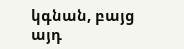կգնան, բայց այդ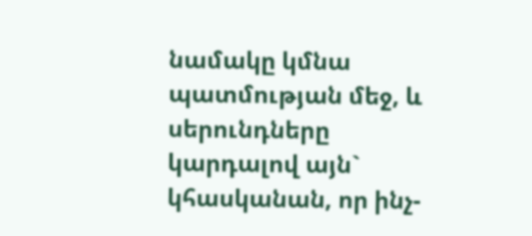նամակը կմնա պատմության մեջ, և սերունդները կարդալով այն` կհասկանան, որ ինչ-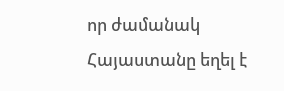որ ժամանակ Հայաստանը եղել է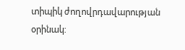տիպիկ ժողովրդավարության օրինակ: